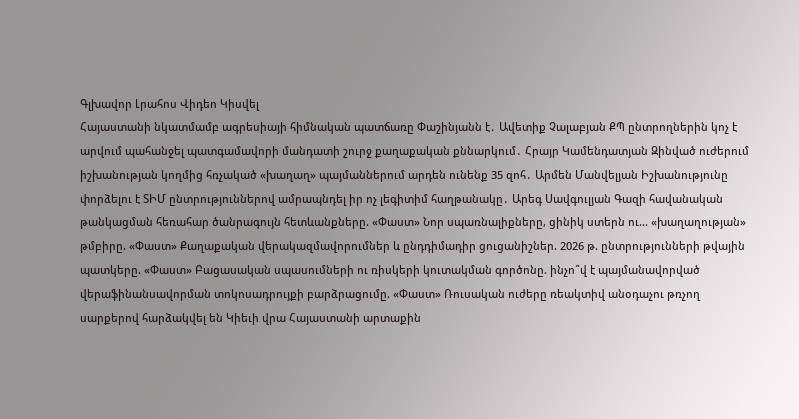Գլխավոր Լրահոս Վիդեո Կիսվել
Հայաստանի նկատմամբ ագրեսիայի հիմնական պատճառը Փաշինյանն է․ Ավետիք Չալաբյան ՔՊ ընտրողներին կոչ է արվում պահանջել պատգամավորի մանդատի շուրջ քաղաքական քննարկում․ Հրայր Կամենդատյան Զինված ուժերում իշխանության կողմից հռչակած «խաղաղ» պայմաններում արդեն ունենք 35 զոհ․ Արմեն Մանվելյան Իշխանությունը փորձելու է ՏԻՄ ընտրություններով ամրապնդել իր ոչ լեգիտիմ հաղթանակը․ Արեգ Սավգուլյան Գազի հավանական թանկացման հեռահար ծանրագույն հետևանքները. «Փաստ» Նոր սպառնալիքները, ցինիկ ստերն ու... «խաղաղության» թմբիրը. «Փաստ» Քաղաքական վերակազմավորումներ և ընդդիմադիր ցուցանիշներ. 2026 թ. ընտրությունների թվային պատկերը. «Փաստ» Բացասական սպասումների ու ռիսկերի կուտակման գործոնը. ինչո՞վ է պայմանավորված վերաֆինանսավորման տոկոսադրույքի բարձրացումը. «Փաստ» Ռուսական ուժերը ռեակտիվ անօդաչու թռչող սարքերով հարձակվել են Կիեւի վրա Հայաստանի արտաքին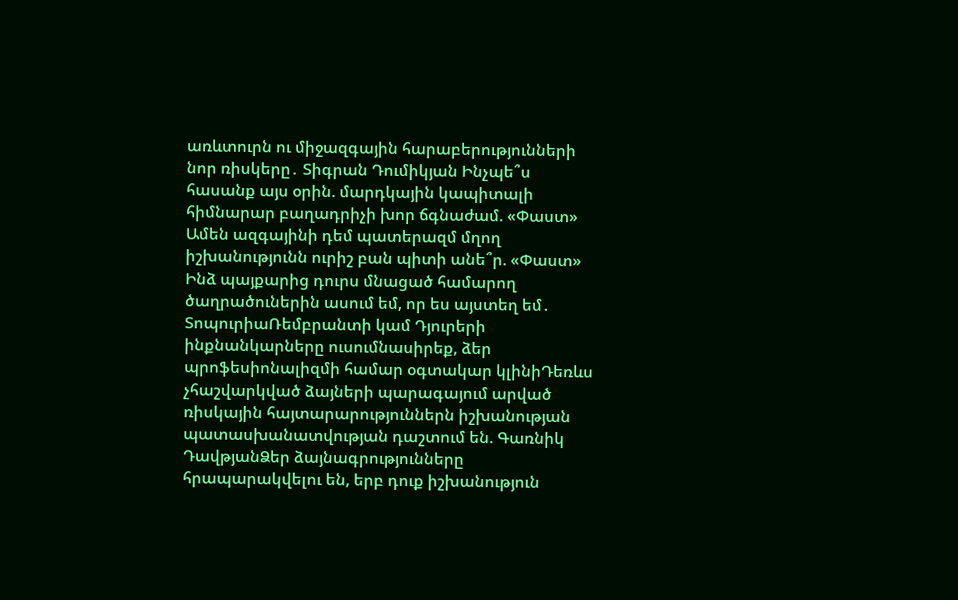առևտուրն ու միջազգային հարաբերությունների նոր ռիսկերը․ Տիգրան Դումիկյան Ինչպե՞ս հասանք այս օրին. մարդկային կապիտալի հիմնարար բաղադրիչի խոր ճգնաժամ. «Փաստ» Ամեն ազգայինի դեմ պատերազմ մղող իշխանությունն ուրիշ բան պիտի անե՞ր. «Փաստ»
Ինձ պայքարից դուրս մնացած համարող ծաղրածուներին ասում եմ, որ ես այստեղ եմ․ ՏոպուրիաՌեմբրանտի կամ Դյուրերի ինքնանկարները ուսումնասիրեք, ձեր պրոֆեսիոնալիզմի համար օգտակար կլինիԴեռևս չհաշվարկված ձայների պարագայում արված ռիսկային հայտարարություններն իշխանության պատասխանատվության դաշտում են. Գառնիկ ԴավթյանՁեր ձայնագրությունները հրապարակվելու են, երբ դուք իշխանություն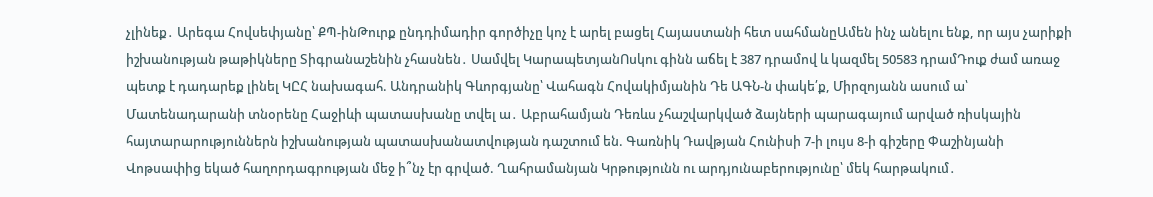չլինեք․ Արեգա Հովսեփյանը՝ ՔՊ-ինԹուրք ընդդիմադիր գործիչը կոչ է արել բացել Հայաստանի հետ սահմանըԱմեն ինչ անելու ենք, որ այս չարիքի իշխանության թաթիկները Տիգրանաշենին չհասնեն․ Սամվել ԿարապետյանՈսկու գինն աճել է 387 դրամով և կազմել 50583 դրամԴուք ժամ առաջ պետք է դադարեք լինել ԿԸՀ նախագահ. Անդրանիկ Գևորգյանը՝ Վահագն Հովակիմյանին Դե ԱԳՆ-ն փակե՛ք, Միրզոյանն ասում ա՝ Մատենադարանի տնօրենը Հաջիևի պատասխանը տվել ա․ Աբրահամյան Դեռևս չհաշվարկված ձայների պարագայում արված ռիսկային հայտարարություններն իշխանության պատասխանատվության դաշտում են. Գառնիկ Դավթյան Հունիսի 7-ի լույս 8-ի գիշերը Փաշինյանի Վոթսափից եկած հաղորդագրության մեջ ի՞նչ էր գրված. Ղահրամանյան Կրթությունն ու արդյունաբերությունը՝ մեկ հարթակում․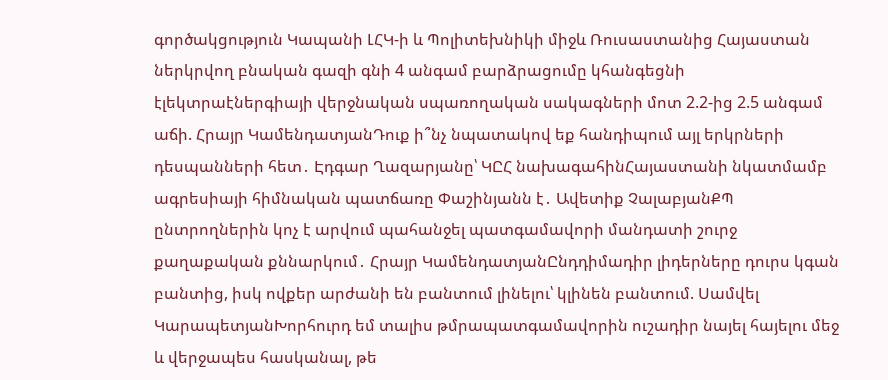գործակցություն Կապանի ԼՀԿ-ի և Պոլիտեխնիկի միջև Ռուսաստանից Հայաստան ներկրվող բնական գազի գնի 4 անգամ բարձրացումը կհանգեցնի էլեկտրաէներգիայի վերջնական սպառողական սակագների մոտ 2.2-ից 2.5 անգամ աճի. Հրայր ԿամենդատյանԴուք ի՞նչ նպատակով եք հանդիպում այլ երկրների դեսպանների հետ․ Էդգար Ղազարյանը՝ ԿԸՀ նախագահինՀայաստանի նկատմամբ ագրեսիայի հիմնական պատճառը Փաշինյանն է․ Ավետիք ՉալաբյանՔՊ ընտրողներին կոչ է արվում պահանջել պատգամավորի մանդատի շուրջ քաղաքական քննարկում․ Հրայր ԿամենդատյանԸնդդիմադիր լիդերները դուրս կգան բանտից, իսկ ովքեր արժանի են բանտում լինելու՝ կլինեն բանտում. Սամվել ԿարապետյանԽորհուրդ եմ տալիս թմրապատգամավորին ուշադիր նայել հայելու մեջ և վերջապես հասկանալ, թե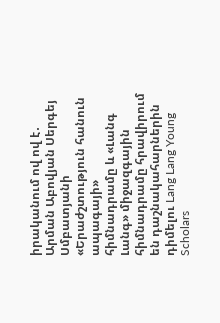իրականում ով ով է․ Արման Աբովյան Սերգեյ Սմբատյանի «Երաժշտություն հանուն ապագայի» հիմնադրամը և «Լանգ Լանգ» միջազգային հիմնադրամը հրավիրում են դաշնակահարներին դիմելու Lang Lang Young Scholars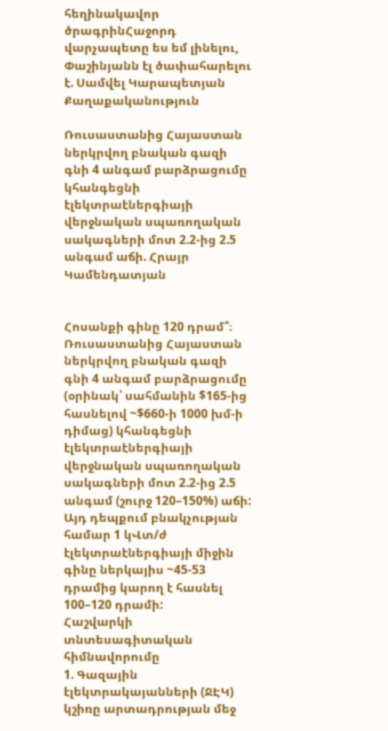հեղինակավոր ծրագրինՀաջորդ վարչապետը ես եմ լինելու, Փաշինյանն էլ ծափահարելու է. Սամվել Կարապետյան
Քաղաքականություն

Ռուսաստանից Հայաստան ներկրվող բնական գազի գնի 4 անգամ բարձրացումը կհանգեցնի էլեկտրաէներգիայի վերջնական սպառողական սակագների մոտ 2.2-ից 2.5 անգամ աճի. Հրայր Կամենդատյան


Հոսանքի գինը 120 դրամ՞։
Ռուսաստանից Հայաստան ներկրվող բնական գազի գնի 4 անգամ բարձրացումը (օրինակ՝ սահմանին $165-ից հասնելով ~$660-ի 1000 խմ-ի դիմաց) կհանգեցնի էլեկտրաէներգիայի վերջնական սպառողական սակագների մոտ 2.2-ից 2.5 անգամ (շուրջ 120–150%) աճի:
Այդ դեպքում բնակչության համար 1 կՎտ/ժ էլեկտրաէներգիայի միջին գինը ներկայիս ~45-53 դրամից կարող է հասնել 100–120 դրամի:
Հաշվարկի տնտեսագիտական հիմնավորումը
1. Գազային էլեկտրակայանների (ՋԷԿ) կշիռը արտադրության մեջ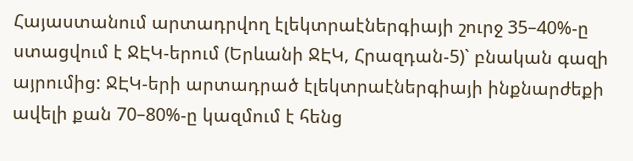Հայաստանում արտադրվող էլեկտրաէներգիայի շուրջ 35–40%-ը ստացվում է ՋԷԿ-երում (Երևանի ՋԷԿ, Հրազդան-5)` բնական գազի այրումից: ՋԷԿ-երի արտադրած էլեկտրաէներգիայի ինքնարժեքի ավելի քան 70–80%-ը կազմում է հենց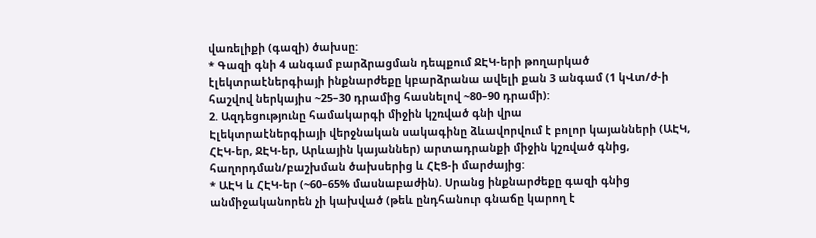վառելիքի (գազի) ծախսը:
* Գազի գնի 4 անգամ բարձրացման դեպքում ՋԷԿ-երի թողարկած էլեկտրաէներգիայի ինքնարժեքը կբարձրանա ավելի քան 3 անգամ (1 կՎտ/ժ-ի հաշվով ներկայիս ~25–30 դրամից հասնելով ~80–90 դրամի):
2. Ազդեցությունը համակարգի միջին կշռված գնի վրա
Էլեկտրաէներգիայի վերջնական սակագինը ձևավորվում է բոլոր կայանների (ԱԷԿ, ՀԷԿ-եր, ՋԷԿ-եր, Արևային կայաններ) արտադրանքի միջին կշռված գնից, հաղորդման/բաշխման ծախսերից և ՀԷՑ-ի մարժայից:
* ԱԷԿ և ՀԷԿ-եր (~60–65% մասնաբաժին). Սրանց ինքնարժեքը գազի գնից անմիջականորեն չի կախված (թեև ընդհանուր գնաճը կարող է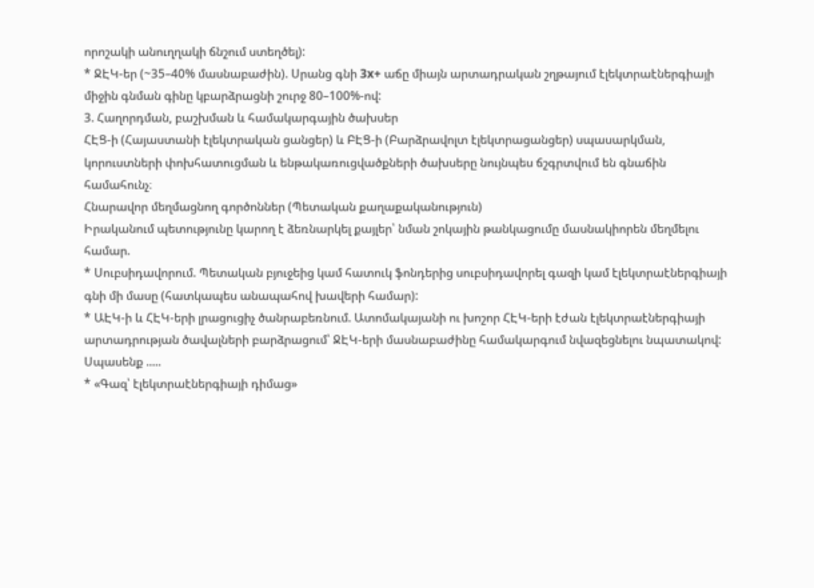որոշակի անուղղակի ճնշում ստեղծել):
* ՋԷԿ-եր (~35–40% մասնաբաժին). Սրանց գնի 3x+ աճը միայն արտադրական շղթայում էլեկտրաէներգիայի միջին գնման գինը կբարձրացնի շուրջ 80–100%-ով:
3. Հաղորդման, բաշխման և համակարգային ծախսեր
ՀԷՑ-ի (Հայաստանի էլեկտրական ցանցեր) և ԲԷՑ-ի (Բարձրավոլտ էլեկտրացանցեր) սպասարկման, կորուստների փոխհատուցման և ենթակառուցվածքների ծախսերը նույնպես ճշգրտվում են գնաճին համահունչ։
Հնարավոր մեղմացնող գործոններ (Պետական քաղաքականություն)
Իրականում պետությունը կարող է ձեռնարկել քայլեր՝ նման շոկային թանկացումը մասնակիորեն մեղմելու համար.
* Սուբսիդավորում. Պետական բյուջեից կամ հատուկ ֆոնդերից սուբսիդավորել գազի կամ էլեկտրաէներգիայի գնի մի մասը (հատկապես անապահով խավերի համար):
* ԱԷԿ-ի և ՀԷԿ-երի լրացուցիչ ծանրաբեռնում. Ատոմակայանի ու խոշոր ՀԷԿ-երի էժան էլեկտրաէներգիայի արտադրության ծավալների բարձրացում՝ ՋԷԿ-երի մասնաբաժինը համակարգում նվազեցնելու նպատակով:
Սպասենք .....
* «Գազ՝ էլեկտրաէներգիայի դիմաց»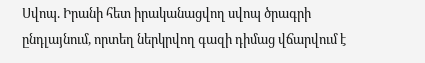Սվոպ. Իրանի հետ իրականացվող սվոպ ծրագրի ընդլայնում, որտեղ ներկրվող գազի դիմաց վճարվում է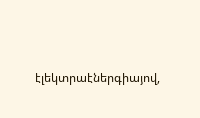էլեկտրաէներգիայով,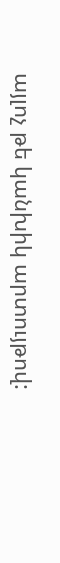այլոչ թե կանխիկ արտույթով: